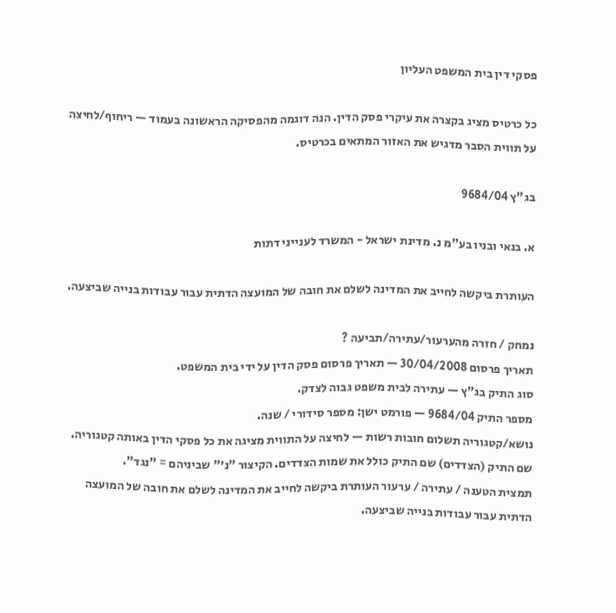פסקי דין בית המשפט העליון

כל כרטיס מציג בקצרה את עיקרי פסק הדין. הנה דוגמה מהפסיקה הראשונה בעמוד — ריחוף/לחיצה על תווית הסבר מדגיש את האזור המתאים בכרטיס.

בג"ץ 9684/04

א. בנאי ובניו בע"מ נ. מדינת ישראל - המשרד לענייני דתות

העותרת ביקשה לחייב את המדינה לשלם את חובה של המועצה הדתית עבור עבודות בנייה שביצעה.

נמחק / חזרה מהערעור/עתירה/תביעה ?
תאריך פרסום 30/04/2008 — תאריך פרסום פסק הדין על ידי בית המשפט.
סוג התיק בג"ץ — עתירה לבית משפט גבוה לצדק.
מספר התיק 9684/04 — פורמט ישן: מספר סידורי / שנה.
נושא/קטגוריה תשלום חובות רשות — לחיצה על התווית מציגה את כל פסקי הדין באותה קטגוריה.
שם התיק (הצדדים) שם התיק כולל את שמות הצדדים. הקיצור "נ׳" שביניהם = "נגד".
תמצית הטענה / עתירה / ערעור העותרת ביקשה לחייב את המדינה לשלם את חובה של המועצה הדתית עבור עבודות בנייה שביצעה.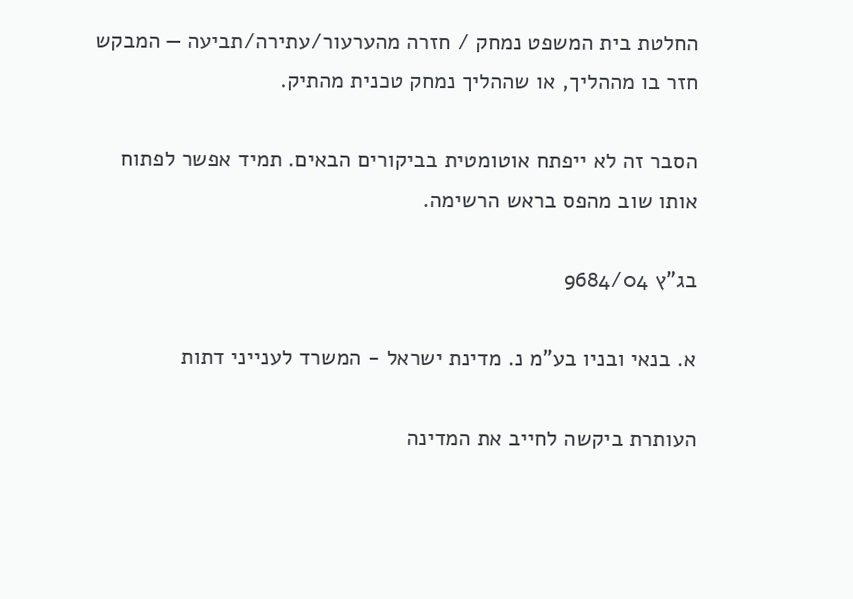החלטת בית המשפט נמחק / חזרה מהערעור/עתירה/תביעה — המבקש חזר בו מההליך, או שההליך נמחק טכנית מהתיק.

הסבר זה לא ייפתח אוטומטית בביקורים הבאים. תמיד אפשר לפתוח אותו שוב מהפס בראש הרשימה.

בג"ץ 9684/04

א. בנאי ובניו בע"מ נ. מדינת ישראל - המשרד לענייני דתות

העותרת ביקשה לחייב את המדינה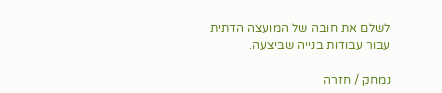לשלם את חובה של המועצה הדתית עבור עבודות בנייה שביצעה.

נמחק / חזרה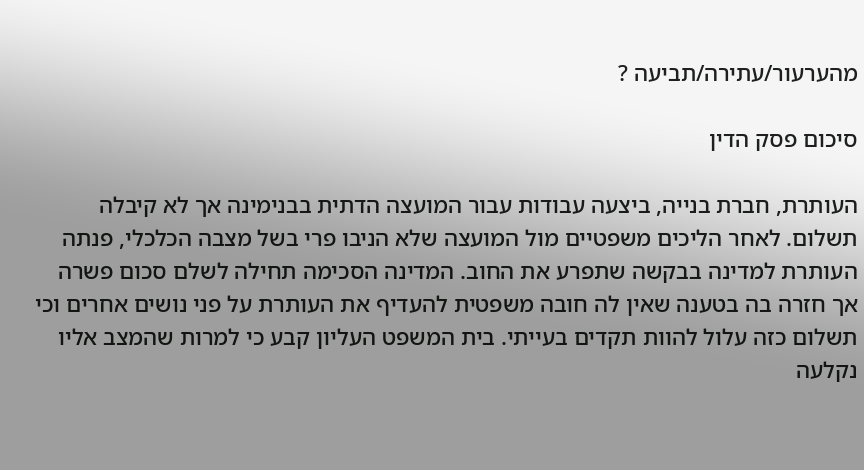מהערעור/עתירה/תביעה ?

סיכום פסק הדין

העותרת, חברת בנייה, ביצעה עבודות עבור המועצה הדתית בבנימינה אך לא קיבלה תשלום. לאחר הליכים משפטיים מול המועצה שלא הניבו פרי בשל מצבה הכלכלי, פנתה העותרת למדינה בבקשה שתפרע את החוב. המדינה הסכימה תחילה לשלם סכום פשרה אך חזרה בה בטענה שאין לה חובה משפטית להעדיף את העותרת על פני נושים אחרים וכי תשלום כזה עלול להוות תקדים בעייתי. בית המשפט העליון קבע כי למרות שהמצב אליו נקלעה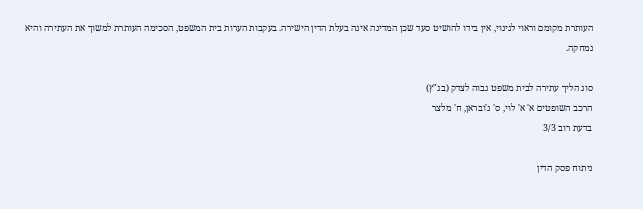העותרת מקומם וראוי לגינוי, אין בידו להושיט סעד שכן המדינה אינה בעלת הדין הישירה. בעקבות הערות בית המשפט, הסכימה העותרת למשוך את העתירה והיא נמחקה.

סוג הליך עתירה לבית משפט גבוה לצדק (בג"ץ)
הרכב השופטים א' א' לוי, ס' ג'ובראן, ח' מלצר
בדעת רוב 3/3

ניתוח פסק הדין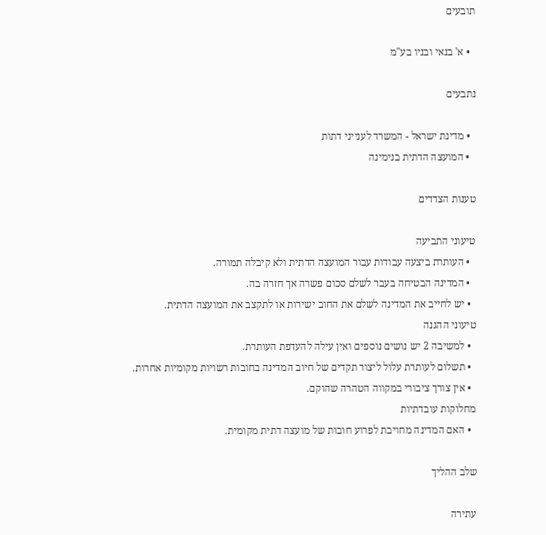תובעים

  • א' בנאי ובניו בע"מ

נתבעים

  • מדינת ישראל - המשרד לענייני דתות
  • המועצה הדתית בנימינה

טענות הצדדים

טיעוני התביעה
  • העותרת ביצעה עבודות עבור המועצה הדתית ולא קיבלה תמורה.
  • המדינה הבטיחה בעבר לשלם סכום פשרה אך חזרה בה.
  • יש לחייב את המדינה לשלם את החוב ישירות או לתקצב את המועצה הדתית.
טיעוני ההגנה
  • למשיבה 2 יש נושים נוספים ואין עילה להעדפת העותרת.
  • תשלום לעותרת עלול ליצור תקדים של חיוב המדינה בחובות רשויות מקומיות אחרות.
  • אין צורך ציבורי במקווה הטהרה שהוקם.
מחלוקות עובדתיות
  • האם המדינה מחויבת לפרוע חובות של מועצה דתית מקומית.

שלב ההליך

עתירה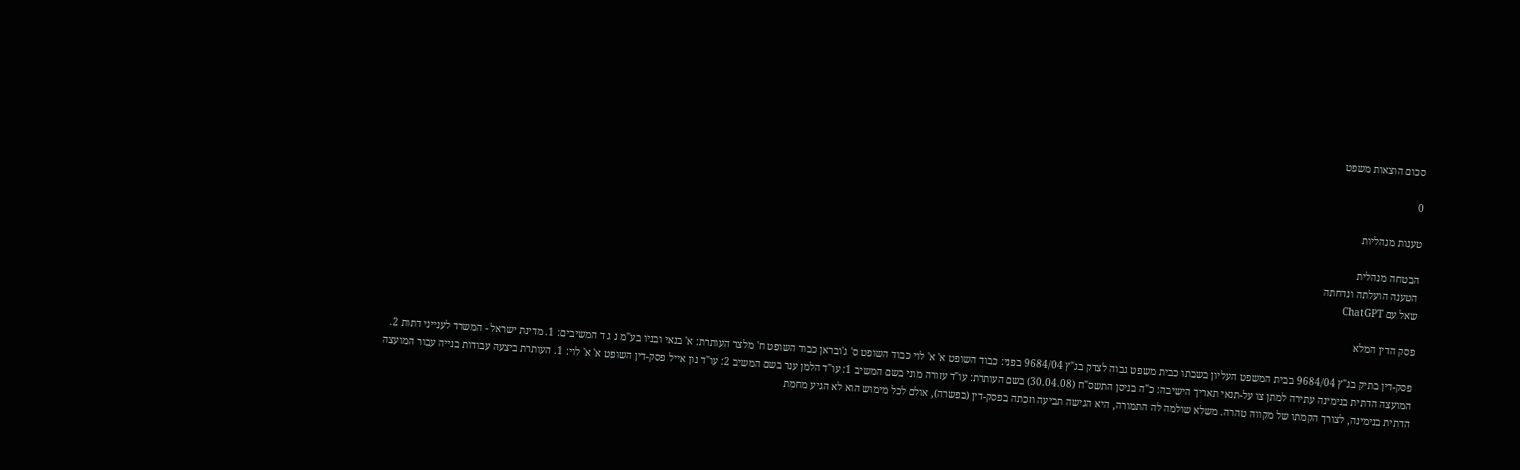סכום הוצאות משפט

0

טענות מנהליות

הבטחה מנהלית
הטענה הועלתה ונדחתה
שאל עם ChatGPT

פסק הדין המלא

פסק-דין בתיק בג"ץ 9684/04 בבית המשפט העליון בשבתו כבית משפט גבוה לצדק בג"ץ 9684/04 בפני: כבוד השופט א' א' לוי כבוד השופט ס' ג'ובראן כבוד השופט ח' מלצר העותרת: א' בנאי ובניו בע"מ נ ג ד המשיבים: 1. מדינת ישראל - המשרד לענייני דתות 2. המועצה הדתית בנימינה עתירה למתן צו על-תנאי תאריך הישיבה: כ"ה בניסן התשס"ח (30.04.08) בשם העותרת: עו"ד עזורה מוני בשם המשיב 1: עו"ד הלמן ענר בשם המשיב 2: עו"ד נון אייל פסק-דין השופט א' א' לוי: 1. העותרת ביצעה עבודות בנייה עבור המועצה הדתית בנימינה, לצורך הקמתו של מקווה טהרה. משלא שולמה לה התמורה, היא הגישה תביעה וזכתה בפסק-דין (בפשרה), אולם לכל מימוש הוא לא הגיע מחמת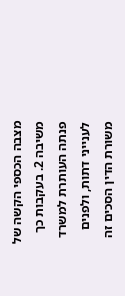מצבה הכספי הקשה של משיבה 2. בעקבות כך פנתה העותרת למשרד לענייני דתות, ולפנים משורת הדין הסכים זה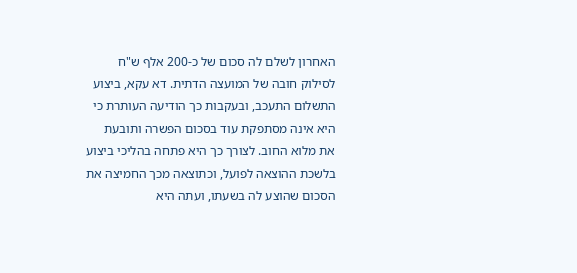האחרון לשלם לה סכום של כ-200 אלף ש"ח לסילוק חובה של המועצה הדתית. דא עקא, ביצוע התשלום התעכב, ובעקבות כך הודיעה העותרת כי היא אינה מסתפקת עוד בסכום הפשרה ותובעת את מלוא החוב. לצורך כך היא פתחה בהליכי ביצוע בלשכת ההוצאה לפועל, וכתוצאה מכך החמיצה את הסכום שהוצע לה בשעתו, ועתה היא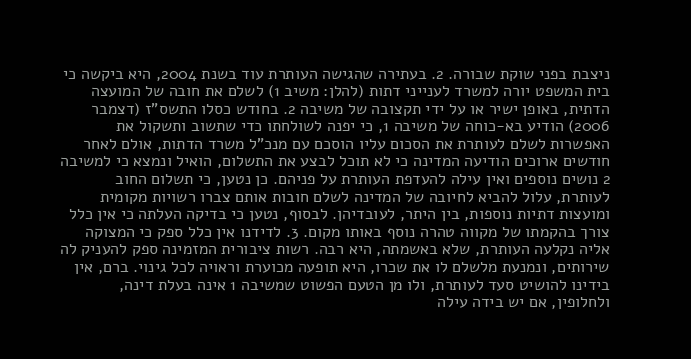ניצבת בפני שוקת שבורה. 2. בעתירה שהגישה העותרת עוד בשנת 2004, היא ביקשה כי בית המשפט יורה למשרד לענייני דתות (להלן: משיב 1) לשלם את חובה של המועצה הדתית, באופן ישיר או על ידי תקצובה של משיבה 2. בחודש כסלו התשס"ז (דצמבר 2006) הודיע בא-כוחה של משיבה 1, כי יפנה לשולחתו כדי שתשוב ותשקול את האפשרות לשלם לעותרת את הסכום עליו הוסכם עם מנכ"ל משרד הדתות, אולם לאחר חודשים ארוכים הודיעה המדינה כי לא תוכל לבצע את התשלום, הואיל ונמצא כי למשיבה 2 נושים נוספים ואין עילה להעדפת העותרת על פניהם. כן נטען, כי תשלום החוב לעותרת, עלול להביא לחיובה של המדינה לשלם חובות אותם צברו רשויות מקומית ומועצות דתיות נוספות, בין היתר, לעובדיהן. לבסוף, נטען כי בדיקה העלתה כי אין כלל צורך בהקמתו של מקווה טהרה נוסף באותו מקום. 3. לדידנו אין כלל ספק כי המצוקה אליה נקלעה העותרת, שלא באשמתה, היא רבה. רשות ציבורית המזמינה ספק להעניק לה שירותים, ונמנעת מלשלם לו את שכרו, היא תופעה מכוערת וראויה לכל גינוי. ברם, אין בידינו להושיט סעד לעותרת, ולו מן הטעם הפשוט שמשיבה 1 אינה בעלת דינה, ולחלופין, אם יש בידה עילה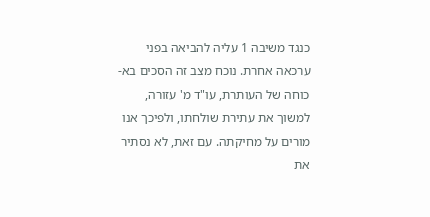כנגד משיבה 1 עליה להביאה בפני ערכאה אחרת. נוכח מצב זה הסכים בא-כוחה של העותרת, עו"ד מ' עזורה, למשוך את עתירת שולחתו, ולפיכך אנו מורים על מחיקתה. עם זאת, לא נסתיר את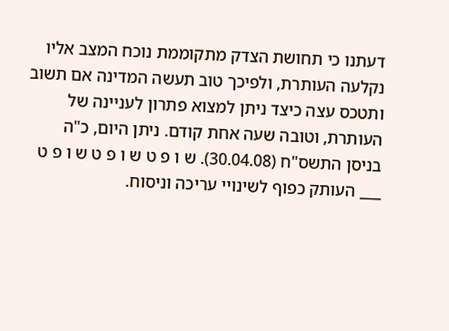דעתנו כי תחושת הצדק מתקוממת נוכח המצב אליו נקלעה העותרת, ולפיכך טוב תעשה המדינה אם תשוב ותטכס עצה כיצד ניתן למצוא פתרון לעניינה של העותרת, וטובה שעה אחת קודם. ניתן היום, כ"ה בניסן התשס"ח (30.04.08). ש ו פ ט ש ו פ ט ש ו פ ט ___ העותק כפוף לשינויי עריכה וניסוח.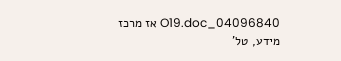04096840_O19.doc אז מרכז מידע, טל'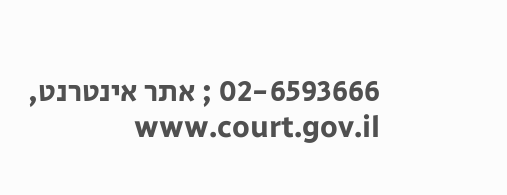02-6593666 ; אתר אינטרנט, www.court.gov.il